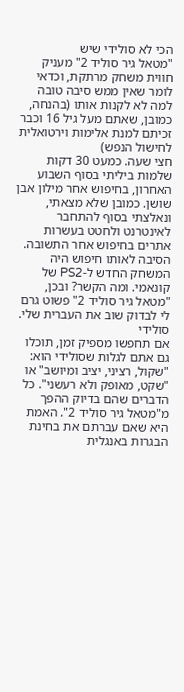הכי לא סולידי שיש
"מטאל גיר סוליד 2" מעניק חווית משחק מרתקת, וכדאי לומר שאין ממש סיבה טובה למה לא לקנות אותו (בהנחה, כמובן, שאתם מעל גיל 16 וכבר זכיתם למנת אלימות וירטואלית לחישול הנפש)
חצי שעה. כמעט 30 דקות שלמות ביליתי בסוף השבוע האחרון, בחיפוש אחר מילון אבן שושן. כמובן שלא מצאתי, ונאלצתי בסוף להתחבר לאינטרנט ולחטט בעשרות אתרים בחיפוש אחר התשובה. הסיבה לאותו חיפוש היה המשחק החדש ל-PS2 של קונאמי. ומה הקשר? ובכן, "מטאל גיר סוליד 2" פשוט גרם לי לבדוק שוב את העברית שלי.
סולידי
אם תחפשו מספיק זמן, תוכלו גם אתם לגלות שסולידי הוא: "שקול, רציני, יציב ומיושב" או "שקט, מאופק ולא רעשני". כל הדברים שהם בדיוק ההפך מ"מטאל גיר סוליד 2". האמת היא שאם עברתם את בחינת הבגרות באנגלית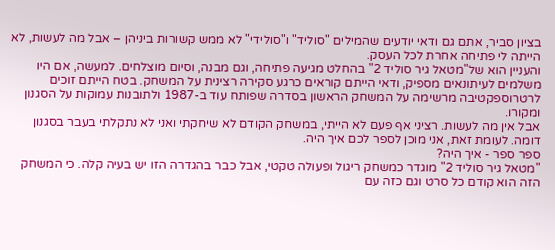בציון סביר, אתם גם ודאי יודעים שהמילים "סוליד" ו"סולידי" לא ממש קשורות ביניהן – אבל מה לעשות, לא הייתה לי פתיחה אחרת לכל העסק.
והעניין הוא של"מטאל גיר סוליד 2" בהחלט מגיעה פתיחה, וגם מבנה, וסיום מוצלחים. למעשה, אם היו משלמים לעיתונאים מספיק, ודאי הייתם קוראים כרגע סקירה רצינית על המשחק. בטח הייתם זוכים לרטרוספקטיבה מרשימה על המשחק הראשון בסדרה שפותח עוד ב-1987 ולתובנות עמוקות על הסגנון ומקורו.
אבל אין מה לעשות. רציני אף פעם לא הייתי, במשחק הקודם לא שיחקתי ואני לא נתקלתי בעבר בסגנון דומה. לעומת זאת, אני מוכן לספר לכם איך היה.
ספר ספר - איך היה?
"מטאל גיר סוליד 2" מוגדר כמשחק ריגול ופעולה טקטי, אבל כבר בהגדרה הזו יש בעיה קלה. כי המשחק הזה הוא קודם כל סרט וגם כזה עם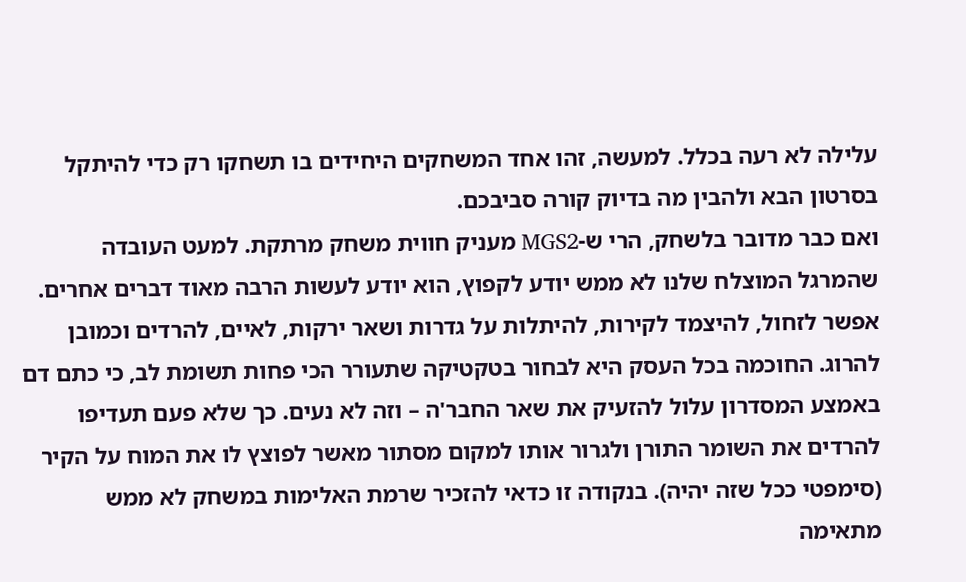עלילה לא רעה בכלל. למעשה, זהו אחד המשחקים היחידים בו תשחקו רק כדי להיתקל בסרטון הבא ולהבין מה בדיוק קורה סביבכם.
ואם כבר מדובר בלשחק, הרי ש-MGS2 מעניק חווית משחק מרתקת. למעט העובדה שהמרגל המוצלח שלנו לא ממש יודע לקפוץ, הוא יודע לעשות הרבה מאוד דברים אחרים. אפשר לזחול, להיצמד לקירות, להיתלות על גדרות ושאר ירקות, לאיים, להרדים וכמובן להרוג. החוכמה בכל העסק היא לבחור בטקטיקה שתעורר הכי פחות תשומת לב, כי כתם דם באמצע המסדרון עלול להזעיק את שאר החבר'ה – וזה לא נעים. כך שלא פעם תעדיפו להרדים את השומר התורן ולגרור אותו למקום מסתור מאשר לפוצץ לו את המוח על הקיר (סימפטי ככל שזה יהיה). בנקודה זו כדאי להזכיר שרמת האלימות במשחק לא ממש מתאימה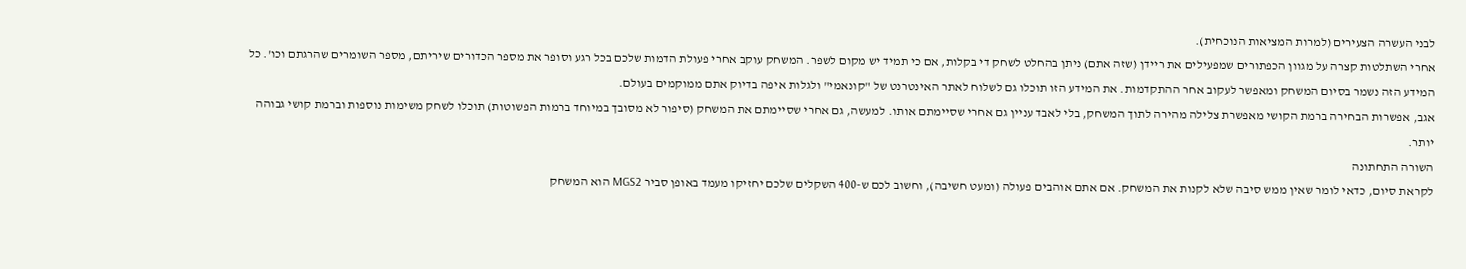לבני העשרה הצעירים (למרות המציאות הנוכחית).
אחרי השתלטות קצרה על מגוון הכפתורים שמפעילים את ריידן (שזה אתם) ניתן בהחלט לשחק די בקלות, אם כי תמיד יש מקום לשפר. המשחק עוקב אחרי פעולת הדמות שלכם בכל רגע וסופר את מספר הכדורים שיריתם, מספר השומרים שהרגתם וכו'. כל המידע הזה נשמר בסיום המשחק ומאפשר לעקוב אחר ההתקדמות. את המידע הזו תוכלו גם לשלוח לאתר האינטרנט של "קונאמי" ולגלות איפה בדיוק אתם ממוקמים בעולם.
אגב, אפשרות הבחירה ברמת הקושי מאפשרת צלילה מהירה לתוך המשחק, בלי לאבד עניין גם אחרי שסיימתם אותו. למעשה, גם אחרי שסיימתם את המשחק (סיפור לא מסובך במיוחד ברמות הפשוטות) תוכלו לשחק משימות נוספות וברמת קושי גבוהה יותר.
השורה התחתונה
לקראת סיום, כדאי לומר שאין ממש סיבה שלא לקנות את המשחק. אם אתם אוהבים פעולה (ומעט חשיבה), וחשוב לכם ש-400 השקלים שלכם יחזיקו מעמד באופן סביר MGS2 הוא המשחק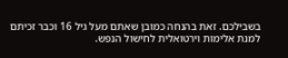בשבילכם. זאת בהנחה כמובן שאתם מעל גיל 16 וכבר זכיתם למנת אלימות וירטואלית לחישול הנפש.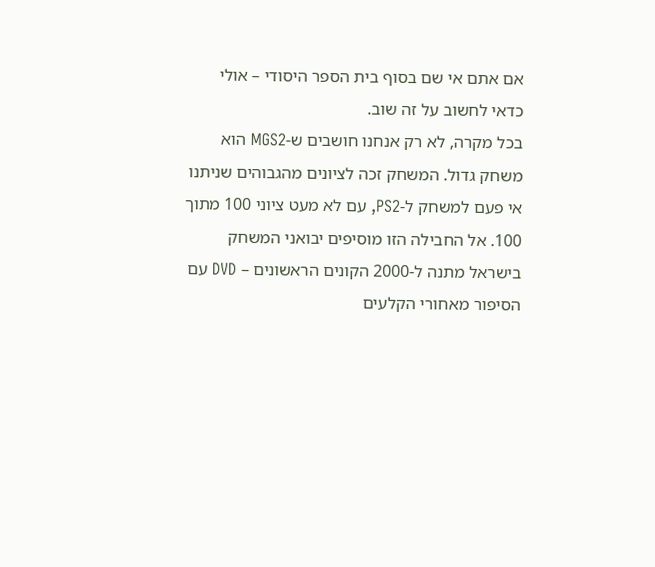אם אתם אי שם בסוף בית הספר היסודי – אולי כדאי לחשוב על זה שוב.
בכל מקרה, לא רק אנחנו חושבים ש-MGS2 הוא משחק גדול. המשחק זכה לציונים מהגבוהים שניתנו אי פעם למשחק ל-PS2, עם לא מעט ציוני 100 מתוך 100. אל החבילה הזו מוסיפים יבואני המשחק בישראל מתנה ל-2000 הקונים הראשונים – DVD עם הסיפור מאחורי הקלעים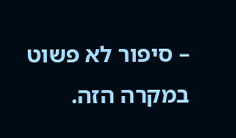– סיפור לא פשוט במקרה הזה.